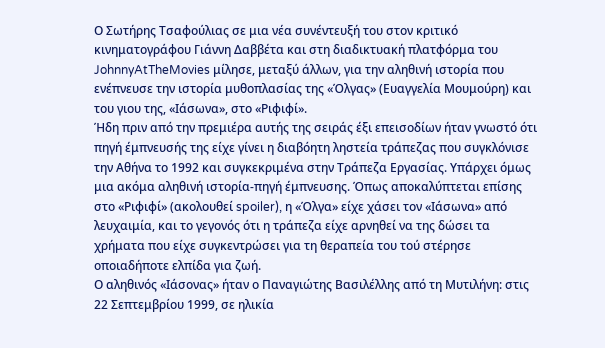Ο Σωτήρης Τσαφούλιας σε μια νέα συνέντευξή του στον κριτικό κινηματογράφου Γιάννη Δαββέτα και στη διαδικτυακή πλατφόρμα του JohnnyAtTheMovies μίλησε, μεταξύ άλλων, για την αληθινή ιστορία που ενέπνευσε την ιστορία μυθοπλασίας της «Όλγας» (Ευαγγελία Μουμούρη) και του γιου της, «Ιάσωνα», στο «Ριφιφί».
Ήδη πριν από την πρεμιέρα αυτής της σειράς έξι επεισοδίων ήταν γνωστό ότι πηγή έμπνευσής της είχε γίνει η διαβόητη ληστεία τράπεζας που συγκλόνισε την Αθήνα το 1992 και συγκεκριμένα στην Τράπεζα Εργασίας. Υπάρχει όμως μια ακόμα αληθινή ιστορία-πηγή έμπνευσης. Όπως αποκαλύπτεται επίσης στο «Ριφιφί» (ακολουθεί spoiler), η «Όλγα» είχε χάσει τον «Ιάσωνα» από λευχαιμία, και το γεγονός ότι η τράπεζα είχε αρνηθεί να της δώσει τα χρήματα που είχε συγκεντρώσει για τη θεραπεία του τού στέρησε οποιαδήποτε ελπίδα για ζωή.
Ο αληθινός «Ιάσονας» ήταν ο Παναγιώτης Βασιλέλλης από τη Μυτιλήνη: στις 22 Σεπτεμβρίου 1999, σε ηλικία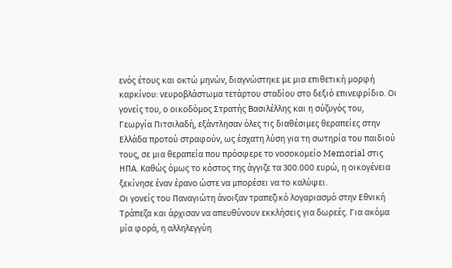ενός έτους και οκτώ μηνών, διαγνώστηκε με μια επιθετική μορφή καρκίνου: νευροβλάστωμα τετάρτου σταδίου στο δεξιό επινεφρίδιο. Οι γονείς του, ο οικοδόμος Στρατής Βασιλέλλης και η σύζυγός του, Γεωργία Πιτσιλαδή, εξάντλησαν όλες τις διαθέσιμες θεραπείες στην Ελλάδα προτού στραφούν, ως έσχατη λύση για τη σωτηρία του παιδιού τους, σε μια θεραπεία που πρόσφερε το νοσοκομείο Memorial στις ΗΠΑ. Καθώς όμως το κόστος της άγγιζε τα 300.000 ευρώ, η οικογένεια ξεκίνησε έναν έρανο ώστε να μπορέσει να το καλύψει.
Οι γονείς του Παναγιώτη άνοιξαν τραπεζικό λογαριασμό στην Εθνική Τράπεζα και άρχισαν να απευθύνουν εκκλήσεις για δωρεές. Για ακόμα μία φορά, η αλληλεγγύη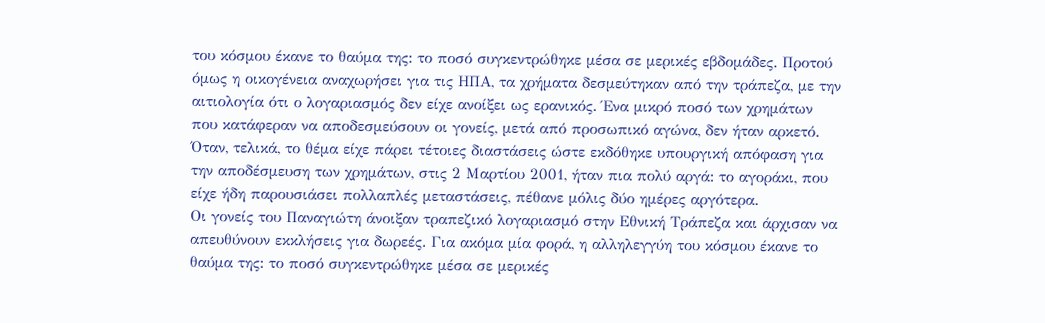του κόσμου έκανε το θαύμα της: το ποσό συγκεντρώθηκε μέσα σε μερικές εβδομάδες. Προτού όμως η οικογένεια αναχωρήσει για τις ΗΠΑ, τα χρήματα δεσμεύτηκαν από την τράπεζα, με την αιτιολογία ότι ο λογαριασμός δεν είχε ανοίξει ως ερανικός. Ένα μικρό ποσό των χρημάτων που κατάφεραν να αποδεσμεύσουν οι γονείς, μετά από προσωπικό αγώνα, δεν ήταν αρκετό. Όταν, τελικά, το θέμα είχε πάρει τέτοιες διαστάσεις ώστε εκδόθηκε υπουργική απόφαση για την αποδέσμευση των χρημάτων, στις 2 Μαρτίου 2001, ήταν πια πολύ αργά: το αγοράκι, που είχε ήδη παρουσιάσει πολλαπλές μεταστάσεις, πέθανε μόλις δύο ημέρες αργότερα.
Οι γονείς του Παναγιώτη άνοιξαν τραπεζικό λογαριασμό στην Εθνική Τράπεζα και άρχισαν να απευθύνουν εκκλήσεις για δωρεές. Για ακόμα μία φορά, η αλληλεγγύη του κόσμου έκανε το θαύμα της: το ποσό συγκεντρώθηκε μέσα σε μερικές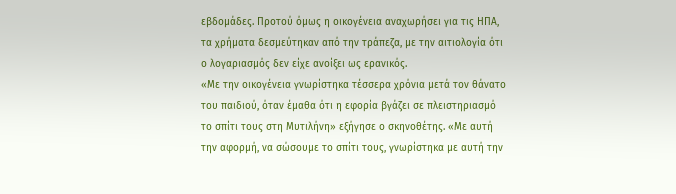εβδομάδες. Προτού όμως η οικογένεια αναχωρήσει για τις ΗΠΑ, τα χρήματα δεσμεύτηκαν από την τράπεζα, με την αιτιολογία ότι ο λογαριασμός δεν είχε ανοίξει ως ερανικός.
«Με την οικογένεια γνωρίστηκα τέσσερα χρόνια μετά τον θάνατο του παιδιού, όταν έμαθα ότι η εφορία βγάζει σε πλειστηριασμό το σπίτι τους στη Μυτιλήνη» εξήγησε ο σκηνοθέτης. «Με αυτή την αφορμή, να σώσουμε το σπίτι τους, γνωρίστηκα με αυτή την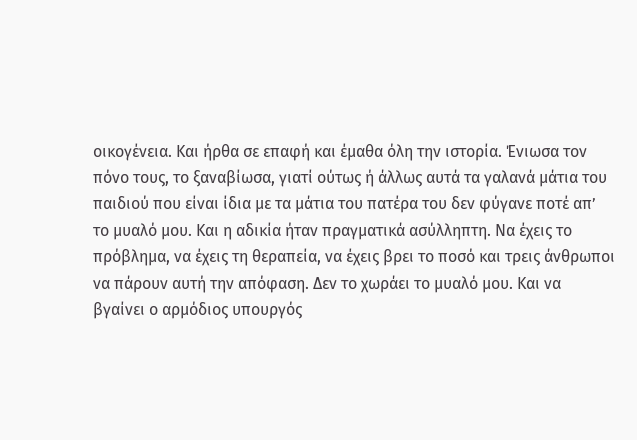οικογένεια. Και ήρθα σε επαφή και έμαθα όλη την ιστορία. Ένιωσα τον πόνο τους, το ξαναβίωσα, γιατί ούτως ή άλλως αυτά τα γαλανά μάτια του παιδιού που είναι ίδια με τα μάτια του πατέρα του δεν φύγανε ποτέ απ’ το μυαλό μου. Και η αδικία ήταν πραγματικά ασύλληπτη. Να έχεις το πρόβλημα, να έχεις τη θεραπεία, να έχεις βρει το ποσό και τρεις άνθρωποι να πάρουν αυτή την απόφαση. Δεν το χωράει το μυαλό μου. Και να βγαίνει ο αρμόδιος υπουργός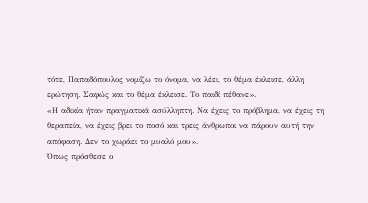τότε, Παπαδόπουλος νομίζω το όνομα, να λέει, το θέμα έκλεισε, άλλη ερώτηση. Σαφώς και το θέμα έκλεισε. Το παιδί πέθανε».
«Η αδικία ήταν πραγματικά ασύλληπτη. Να έχεις το πρόβλημα, να έχεις τη θεραπεία, να έχεις βρει το ποσό και τρεις άνθρωποι να πάρουν αυτή την απόφαση. Δεν το χωράει το μυαλό μου».
Όπως πρόσθεσε ο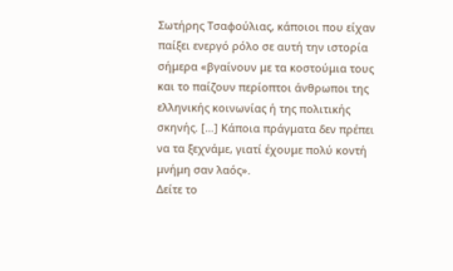Σωτήρης Τσαφούλιας, κάποιοι που είχαν παίξει ενεργό ρόλο σε αυτή την ιστορία σήμερα «βγαίνουν με τα κοστούμια τους και το παίζουν περίοπτοι άνθρωποι της ελληνικής κοινωνίας ή της πολιτικής σκηνής. […] Κάποια πράγματα δεν πρέπει να τα ξεχνάμε, γιατί έχουμε πολύ κοντή μνήμη σαν λαός».
Δείτε το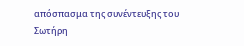απόσπασμα της συνέντευξης του Σωτήρη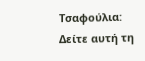Τσαφούλια:
Δείτε αυτή τη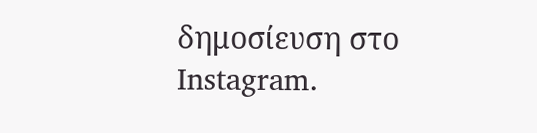δημοσίευση στο Instagram.